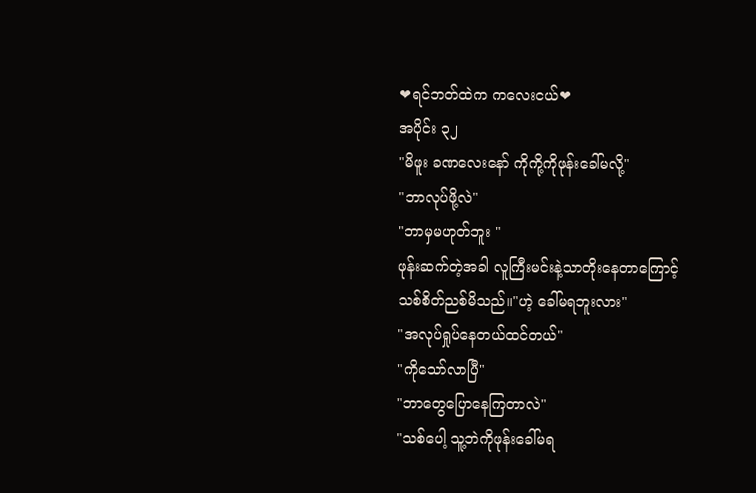❤ရင်ဘတ်ထဲက ကလေးငယ်❤
အပိုင်း ၃၂
"မိဖူး ခဏလေးနော် ကိုကို့ကိုဖုန်းခေါ်မလို့"
"ဘာလုပ်ဖို့လဲ"
"ဘာမှမဟုတ်ဘူး "
ဖုန်းဆက်တဲ့အခါ လူကြီးမင်းနဲ့သာတိုးနေတာကြောင့်
သစ်စိတ်ညစ်မိသည်။"ဟဲ့ ခေါ်မရဘူးလား"
"အလုပ်ရှုပ်နေတယ်ထင်တယ်"
"ကိုသော်လာပြီ"
"ဘာတွေပြောနေကြတာလဲ"
"သစ်ပေါ့ သူ့ဘဲကိုဖုန်းခေါ်မရ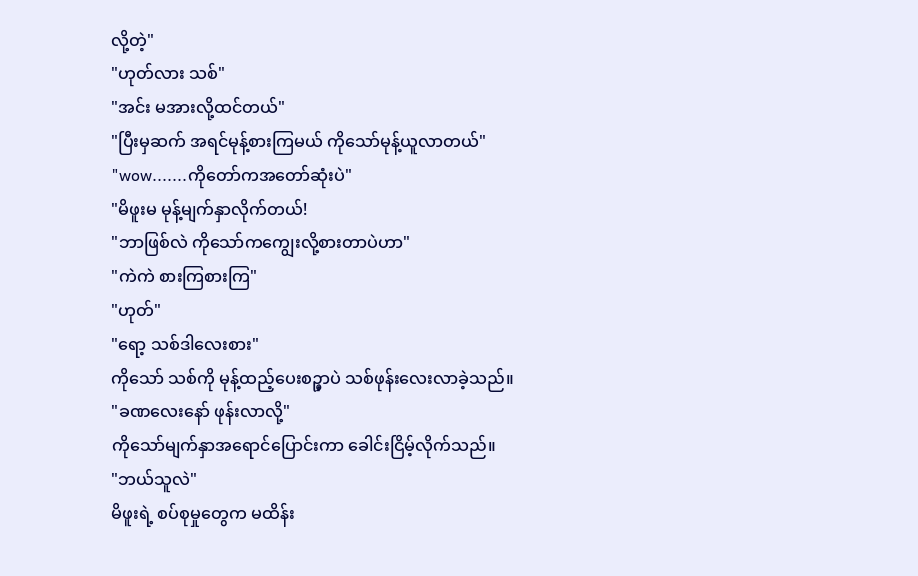လို့တဲ့"
"ဟုတ်လား သစ်"
"အင်း မအားလို့ထင်တယ်"
"ပြီးမှဆက် အရင်မုန့်စားကြမယ် ကိုသော်မုန့်ယူလာတယ်"
"wow.......ကိုတော်ကအတော်ဆုံးပဲ"
"မိဖူးမ မုန့်မျက်နှာလိုက်တယ်!
"ဘာဖြစ်လဲ ကိုသော်ကကျွေးလို့စားတာပဲဟာ"
"ကဲကဲ စားကြစားကြ"
"ဟုတ်"
"ရော့ သစ်ဒါလေးစား"
ကိုသော် သစ်ကို မုန့်ထည့်ပေးစဉ္မှာပဲ သစ်ဖုန်းလေးလာခဲ့သည်။
"ခဏလေးနော် ဖုန်းလာလို့"
ကိုသော်မျက်နှာအရောင်ပြောင်းကာ ခေါင်းငြိမ့်လိုက်သည်။
"ဘယ်သူလဲ"
မိဖူးရဲ့ စပ်စုမှုတွေက မထိန်း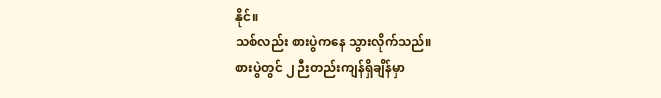နိုင်။
သစ်လည်း စားပွဲကနေ သွားလိုက်သည်။
စားပွဲတွင် ၂ ဉီးတည်းကျန်ရှိချိန်မှာ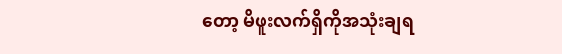တော့ မိဖူးလက်ရှိကိုအသုံးချရ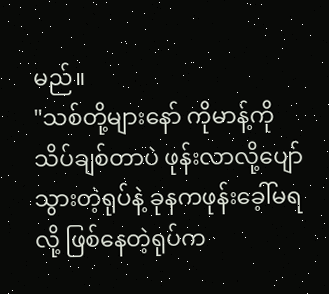မည်။
"သစ်တို့များနော် ကိုမာန့်ကို သိပ်ချစ်တာပဲ ဖုန်းလာလို့ပျော်သွားတဲ့ရုပ်နဲ့ ခုနကဖုန်းခေ့ါ်မရလို့ ဖြစ်နေတဲ့ရုပ်က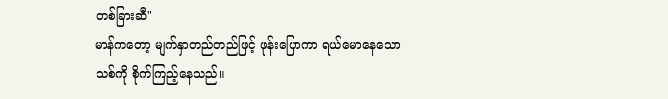တစ်ခြားဆီ"
မာန်ကတော့ မျက်နှာတည်တည်ဖြင့် ဖုန်းပြောကာ ရယ်မောနေသော သစ်ကို စိုက်ကြည့်နေသည်။